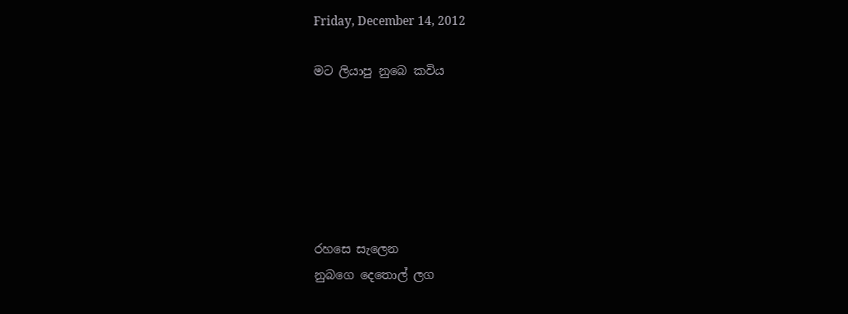Friday, December 14, 2012

මට ලියාපු නුබෙ කවිය






රහසෙ සැලෙන
නුබගෙ දෙතොල් ලග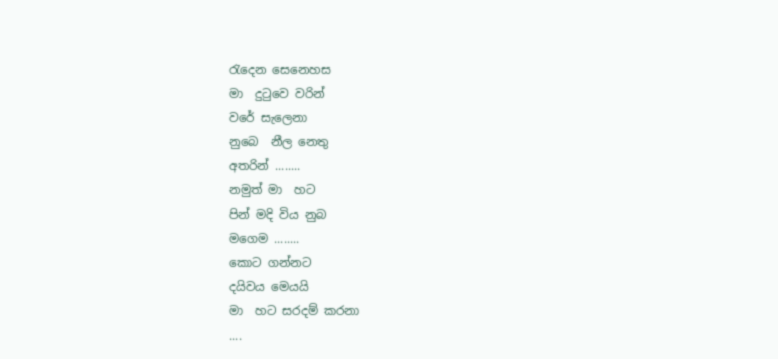රැදෙන සෙනෙහස
මා  දුටුවෙ වරින්
වරේ සැලෙනා
නුබෙ  නීල නෙතු
අතරින් ........
නමුත් මා  හට
පින් මදි විය නුබ
මගෙම ........
කොට ගන්නට
දයිවය මෙයයි
මා  හට සරදම් කරනා
....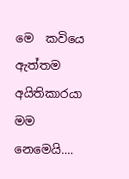මෙ  කවියෙ  ඇත්තම අයිතිකාරයා මම නෙමෙයි....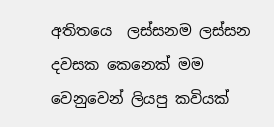අතිතයෙ  ලස්සනම ලස්සන දවසක කෙනෙක් මම වෙනුවෙන් ලියපු කවියක්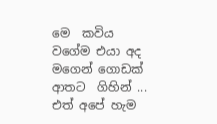මෙ  කවිය වගේම එයා අද මගෙන් ගොඩක් ආතට  ගිහින් ... එත් අපේ හැම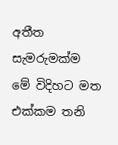අතීත සැමරුමක්ම  මේ විදිහට මත එක්කම තනි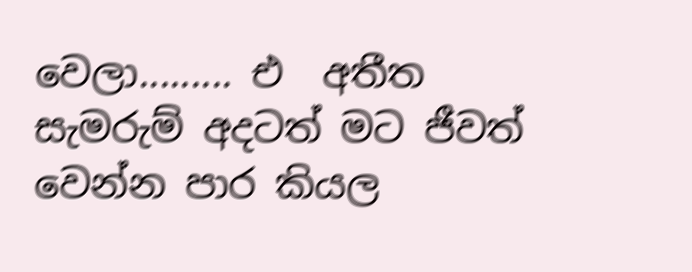වෙලා......... එ  අතීත සැමරුම් අදටත් මට ජීවත් වෙන්න පාර කියල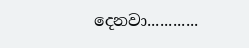දෙනවා............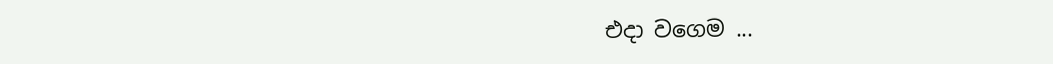එදා වගෙම ...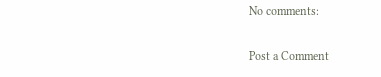No comments:

Post a Comment